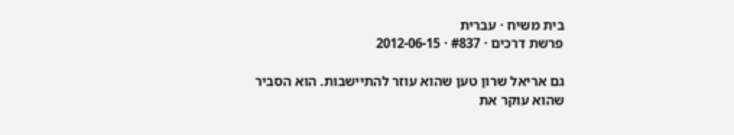בית משיח · עברית
פרשת דרכים · #837 · 2012-06-15

גם אריאל שרון טען שהוא עוזר להתיישבות. הוא הסביר שהוא עוקר את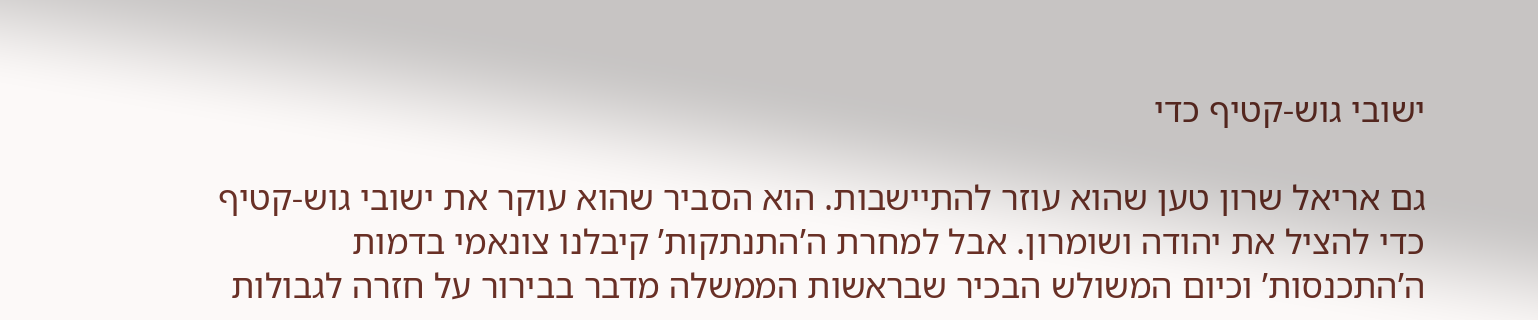ישובי גוש-קטיף כדי

גם אריאל שרון טען שהוא עוזר להתיישבות. הוא הסביר שהוא עוקר את ישובי גוש-קטיף כדי להציל את יהודה ושומרון. אבל למחרת ה’התנתקות’ קיבלנו צונאמי בדמות ה’התכנסות’ וכיום המשולש הבכיר שבראשות הממשלה מדבר בבירור על חזרה לגבולות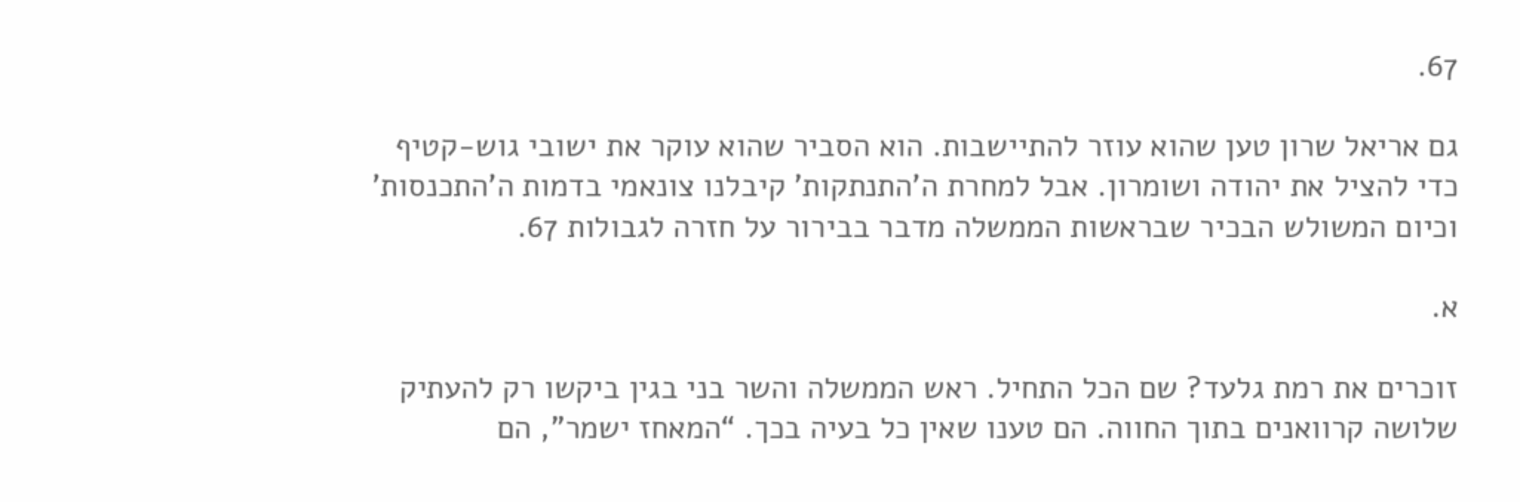67.

גם אריאל שרון טען שהוא עוזר להתיישבות. הוא הסביר שהוא עוקר את ישובי גוש-קטיף כדי להציל את יהודה ושומרון. אבל למחרת ה’התנתקות’ קיבלנו צונאמי בדמות ה’התכנסות’ וכיום המשולש הבכיר שבראשות הממשלה מדבר בבירור על חזרה לגבולות 67.

א.

זוכרים את רמת גלעד? שם הכל התחיל. ראש הממשלה והשר בני בגין ביקשו רק להעתיק שלושה קרוואנים בתוך החווה. הם טענו שאין כל בעיה בכך. “המאחז ישמר”, הם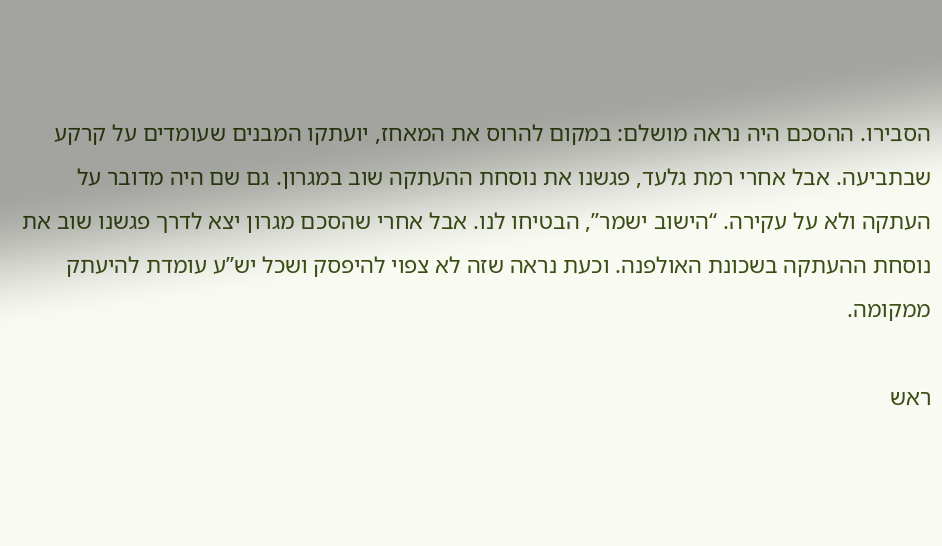הסבירו. ההסכם היה נראה מושלם: במקום להרוס את המאחז, יועתקו המבנים שעומדים על קרקע שבתביעה. אבל אחרי רמת גלעד, פגשנו את נוסחת ההעתקה שוב במגרון. גם שם היה מדובר על העתקה ולא על עקירה. “הישוב ישמר”, הבטיחו לנו. אבל אחרי שהסכם מגרון יצא לדרך פגשנו שוב את נוסחת ההעתקה בשכונת האולפנה. וכעת נראה שזה לא צפוי להיפסק ושכל יש”ע עומדת להיעתק ממקומה.

ראש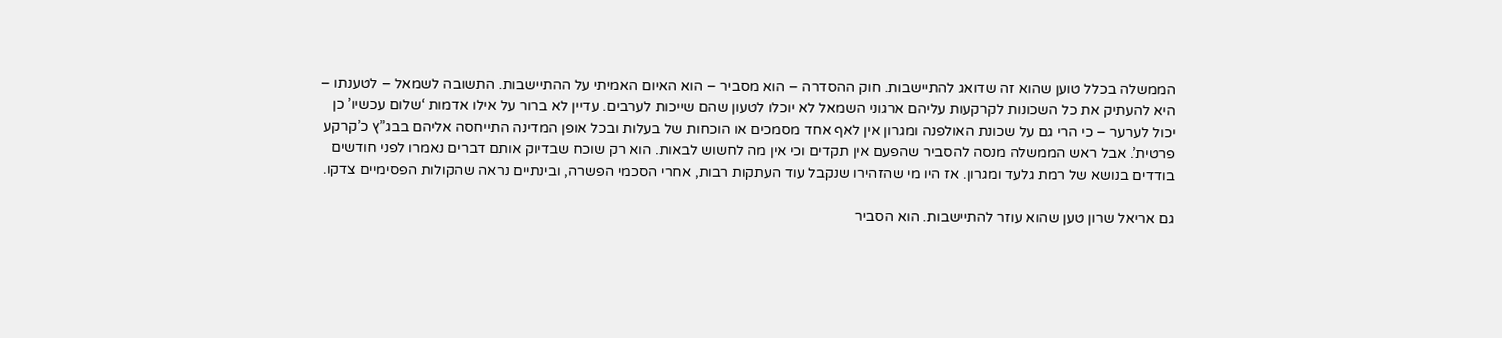הממשלה בכלל טוען שהוא זה שדואג להתיישבות. חוק ההסדרה – הוא מסביר – הוא האיום האמיתי על ההתיישבות. התשובה לשמאל – לטענתו – היא להעתיק את כל השכונות לקרקעות עליהם ארגוני השמאל לא יוכלו לטעון שהם שייכות לערבים. עדיין לא ברור על אילו אדמות ‘שלום עכשיו’ כן יכול לערער – כי הרי גם על שכונת האולפנה ומגרון אין לאף אחד מסמכים או הוכחות של בעלות ובכל אופן המדינה התייחסה אליהם בבג”ץ כ’קרקע פרטית’. אבל ראש הממשלה מנסה להסביר שהפעם אין תקדים וכי אין מה לחשוש לבאות. הוא רק שוכח שבדיוק אותם דברים נאמרו לפני חודשים בודדים בנושא של רמת גלעד ומגרון. אז היו מי שהזהירו שנקבל עוד העתקות רבות, אחרי הסכמי הפשרה, ובינתיים נראה שהקולות הפסימיים צדקו.

גם אריאל שרון טען שהוא עוזר להתיישבות. הוא הסביר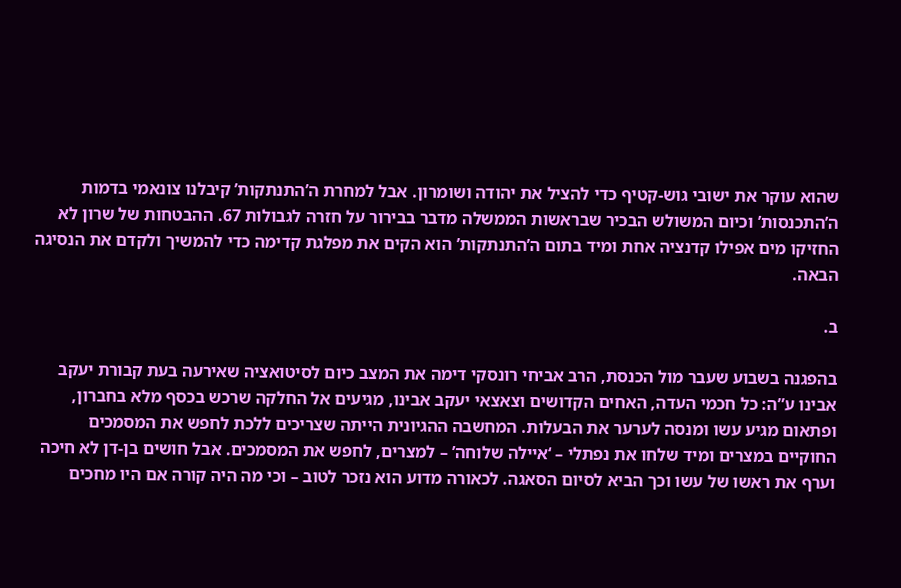שהוא עוקר את ישובי גוש-קטיף כדי להציל את יהודה ושומרון. אבל למחרת ה’התנתקות’ קיבלנו צונאמי בדמות ה’התכנסות’ וכיום המשולש הבכיר שבראשות הממשלה מדבר בבירור על חזרה לגבולות 67. ההבטחות של שרון לא החזיקו מים אפילו קדנציה אחת ומיד בתום ה’התנתקות’ הוא הקים את מפלגת קדימה כדי להמשיך ולקדם את הנסיגה הבאה.

ב.

בהפגנה בשבוע שעבר מול הכנסת, הרב אביחי רונסקי דימה את המצב כיום לסיטואציה שאירעה בעת קבורת יעקב אבינו ע”ה: כל חכמי העדה, האחים הקדושים וצאצאי יעקב אבינו, מגיעים אל החלקה שרכש בכסף מלא בחברון, ופתאום מגיע עשו ומנסה לערער את הבעלות. המחשבה ההגיונית הייתה שצריכים ללכת לחפש את המסמכים החוקיים במצרים ומיד שלחו את נפתלי – ‘איילה שלוחה’ – למצרים, לחפש את המסמכים. אבל חושים בן-דן לא חיכה וערף את ראשו של עשו וכך הביא לסיום הסאגה. לכאורה מדוע הוא נזכר לטוב – וכי מה היה קורה אם היו מחכים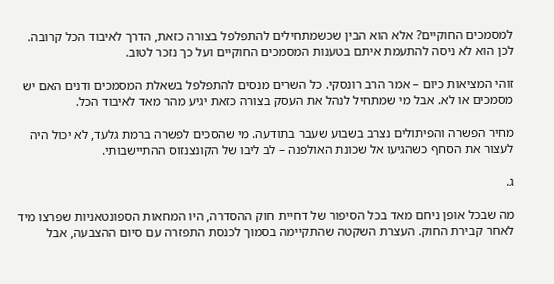למסמכים החוקיים? אלא הוא הבין שכשמתחילים להתפלפל בצורה כזאת, הדרך לאיבוד הכל קרובה. לכן הוא לא ניסה להתעמת איתם בטענות המסמכים החוקיים ועל כך נזכר לטוב.

זוהי המציאות כיום – אמר הרב רונסקי. כל השרים מנסים להתפלפל בשאלת המסמכים ודנים האם יש מסמכים או לא. אבל מי שמתחיל לנהל את העסק בצורה כזאת יגיע מהר מאד לאיבוד הכל.

מחיר הפשרה והפיתולים נצרב בשבוע שעבר בתודעה. מי שהסכים לפשרה ברמת גלעד, לא יכול היה לעצור את הסחף כשהגיעו אל שכונת האולפנה – לב ליבו של הקונצנזוס ההתיישבותי.

ג.

מה שבכל אופן ניחם מאד בכל הסיפור של דחיית חוק ההסדרה, היו המחאות הספונטאניות שפרצו מיד לאחר קבירת החוק. העצרת השקטה שהתקיימה בסמוך לכנסת התפזרה עם סיום ההצבעה, אבל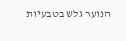הנוער גלש בטבעיות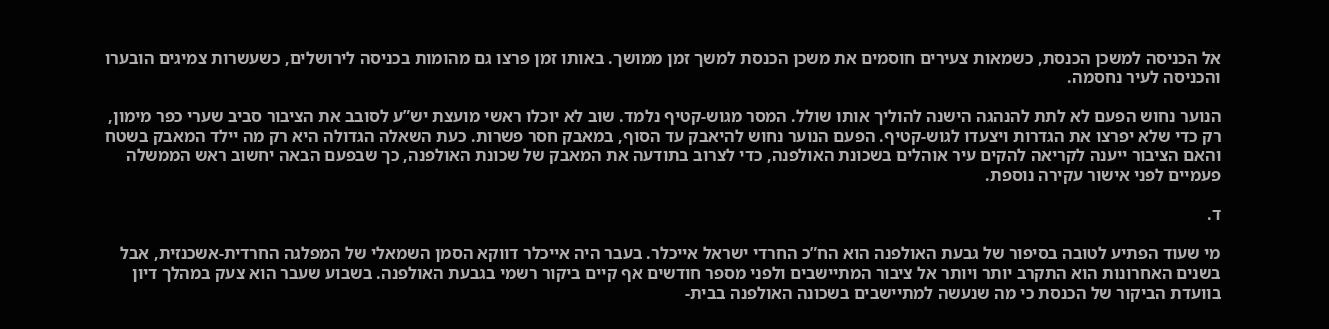אל הכניסה למשכן הכנסת, כשמאות צעירים חוסמים את משכן הכנסת למשך זמן ממושך. באותו זמן פרצו גם מהומות בכניסה לירושלים, כשעשרות צמיגים הובערו והכניסה לעיר נחסמה.

הנוער נחוש הפעם לא לתת להנהגה הישנה להוליך אותו שולל. המסר מגוש-קטיף נלמד. שוב לא יוכלו ראשי מועצת יש”ע לסובב את הציבור סביב שערי כפר מימון, רק כדי שלא יפרצו את הגדרות ויצעדו לגוש-קטיף. הפעם הנוער נחוש להיאבק עד הסוף, במאבק חסר פשרות. כעת השאלה הגדולה היא רק מה יילד המאבק בשטח והאם הציבור ייענה לקריאה להקים עיר אוהלים בשכונת האולפנה, כדי לצרוב בתודעה את המאבק של שכונת האולפנה, כך שבפעם הבאה יחשוב ראש הממשלה פעמיים לפני אישור עקירה נוספת.

ד.

מי שעוד הפתיע לטובה בסיפור של גבעת האולפנה הוא הח”כ החרדי ישראל אייכלר. בעבר היה אייכלר דווקא הסמן השמאלי של המפלגה החרדית-אשכנזית, אבל בשנים האחרונות הוא התקרב יותר ויותר אל ציבור המתיישבים ולפני מספר חודשים אף קיים ביקור רשמי בגבעת האולפנה. בשבוע שעבר הוא צעק במהלך דיון בוועדת הביקור של הכנסת כי מה שנעשה למתיישבים בשכונה האולפנה בבית-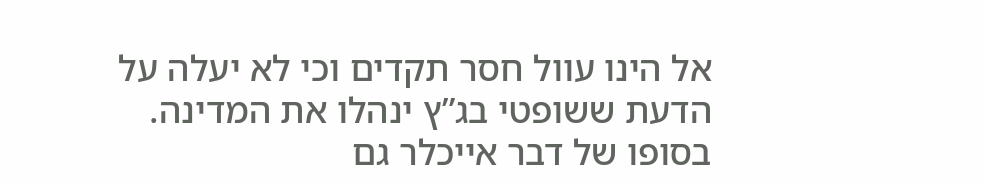אל הינו עוול חסר תקדים וכי לא יעלה על הדעת ששופטי בג”ץ ינהלו את המדינה. בסופו של דבר אייכלר גם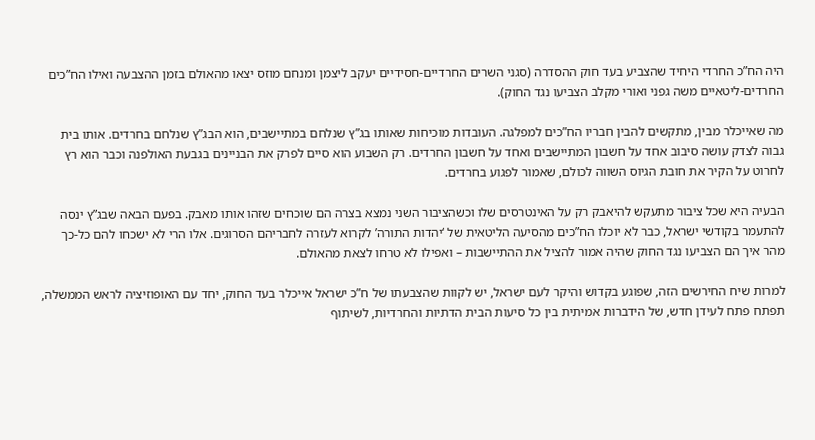היה הח”כ החרדי היחיד שהצביע בעד חוק ההסדרה (סגני השרים החרדיים-חסידיים יעקב ליצמן ומנחם מוזס יצאו מהאולם בזמן ההצבעה ואילו הח”כים החרדים-ליטאיים משה גפני ואורי מקלב הצביעו נגד החוק).

מה שאייכלר מבין, מתקשים להבין חבריו הח”כים למפלגה. העובדות מוכיחות שאותו בג”ץ שנלחם במתיישבים, הוא הבג”ץ שנלחם בחרדים. אותו בית גבוה לצדק עושה סיבוב אחד על חשבון המתיישבים ואחד על חשבון החרדים. רק השבוע הוא סיים לפרק את הבניינים בגבעת האולפנה וכבר הוא רץ לחרוט על הקיר את חובת הגיוס השווה לכולם, שאמור לפגוע בחרדים.

הבעיה היא שכל ציבור מתעקש להיאבק רק על האינטרסים שלו וכשהציבור השני נמצא בצרה הם שוכחים שזהו אותו מאבק. בפעם הבאה שבג”ץ ינסה להתעמר בקודשי ישראל, כבר לא יוכלו הח”כים מהסיעה הליטאית של ‘יהדות התורה’ לקרוא לעזרה לחבריהם הסרוגים. אלו הרי לא ישכחו להם כל-כך מהר איך הם הצביעו נגד החוק שהיה אמור להציל את ההתיישבות – ואפילו לא טרחו לצאת מהאולם.

למרות שיח החירשים הזה, שפוגע בקדוש והיקר לעם ישראל, יש לקוות שהצבעתו של ח”כ ישראל אייכלר בעד החוק, יחד עם האופוזיציה לראש הממשלה, תפתח פתח לעידן חדש, של הידברות אמיתית בין כל סיעות הבית הדתיות והחרדיות, לשיתוף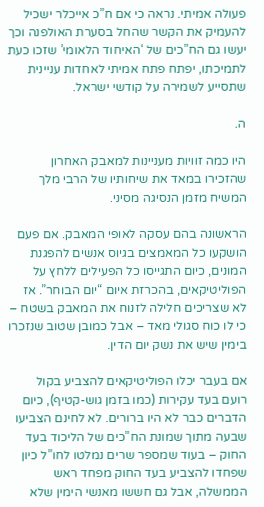פעולה אמיתי. נראה כי אם ח”כ אייכלר ישכיל להעמיק את הקשר שהחל בסערת האולפנה וכך יעשו גם הח”כים של ‘האיחוד הלאומי’ שזכו כעת לתמיכתו, יפתח פתח אמיתי לאחדות עניינית שתסייע לשמירה על קודשי ישראל.

ה.

היו כמה זוויות מעניינות למאבק האחרון שהזכירו במאד את שיחותיו של הרבי מלך המשיח מזמן הנסיגה מסיני.

הראשונה בהם עסקה לאופי המאבק. אם פעם הושקעו כל המאמצים בגיוס אנשים להפגנת המונים, כיום התגייסו כל הפעילים ללחץ על הפוליטיקאים, בהכרזת איום “יום הבוחר”. אז לא שצריכים חלילה לזנוח את המאבק בשטח – כי לו כוח סגולי מאד – אבל כמובן שטוב שנזכרו בימין שיש את נשק יום הדין.

אם בעבר יכלו הפוליטיקאים להצביע בקול רועם בעד עקירות (כמו בזמן גוש-קטיף), כיום הדברים כבר לא היו ברורים. לא לחינם הצביעו שבעה מתוך שמונת הח”כים של הליכוד בעד החוק – בעוד שמספר שרים נמלטו לחו”ל כיון שפחדו להצביע בעד החוק מפחד ראש הממשלה, אבל גם חששו מאנשי הימין שלא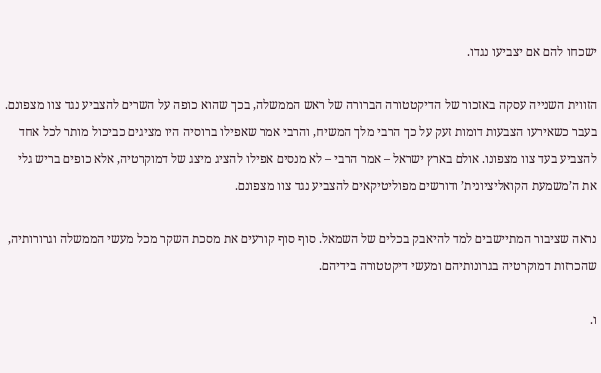ישכחו להם אם יצביעו נגדו.

הזווית השנייה עסקה באזכור של הדיקטטורה הברורה של ראש הממשלה, בכך שהוא כופה על השרים להצביע נגד צוו מצפונם. בעבר כשאירעו הצבעות דומות זעק על כך הרבי מלך המשיח, והרבי אמר שאפילו ברוסיה היו מציגים כביכול מותר לכל אחד להצביע בעד צוו מצפונו. אולם בארץ ישראל – אמר הרבי – לא מנסים אפילו להציג מיצג של דמוקרטיה, אלא כופים בריש גלי את ה’משמעת הקואליציונית’ ודורשים מפוליטיקאים להצביע נגד צוו מצפונם.

נראה שציבור המתיישבים למד להיאבק בכלים של השמאל. סוף סוף קורעים את מסכת השקר מכל מעשי הממשלה וגרורותיה, שהכרזות דמוקרטיה בגרונותיהם ומעשי דיקטטורה בידיהם.

ו.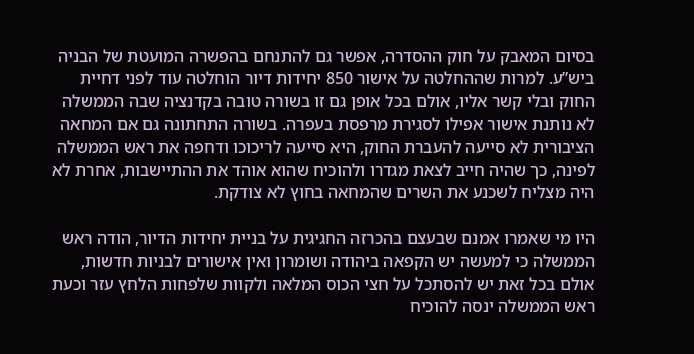בסיום המאבק על חוק ההסדרה, אפשר גם להתנחם בהפשרה המועטת של הבניה ביש”ע. למרות שההחלטה על אישור 850 יחידות דיור הוחלטה עוד לפני דחיית החוק ובלי קשר אליו, אולם בכל אופן גם זו בשורה טובה בקדנציה שבה הממשלה לא נותנת אישור אפילו לסגירת מרפסת בעפרה. בשורה התחתונה גם אם המחאה הציבורית לא סייעה להעברת החוק, היא סייעה לריכוכו ודחפה את ראש הממשלה לפינה, כך שהיה חייב לצאת מגדרו ולהוכיח שהוא אוהד את ההתיישבות, אחרת לא היה מצליח לשכנע את השרים שהמחאה בחוץ לא צודקת.

היו מי שאמרו אמנם שבעצם בהכרזה החגיגית על בניית יחידות הדיור, הודה ראש הממשלה כי למעשה יש הקפאה ביהודה ושומרון ואין אישורים לבניות חדשות, אולם בכל זאת יש להסתכל על חצי הכוס המלאה ולקוות שלפחות הלחץ עזר וכעת ראש הממשלה ינסה להוכיח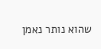שהוא נותר נאמן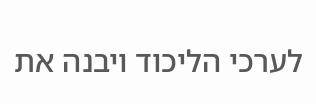לערכי הליכוד ויבנה את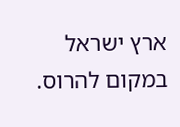ארץ ישראל במקום להרוס.